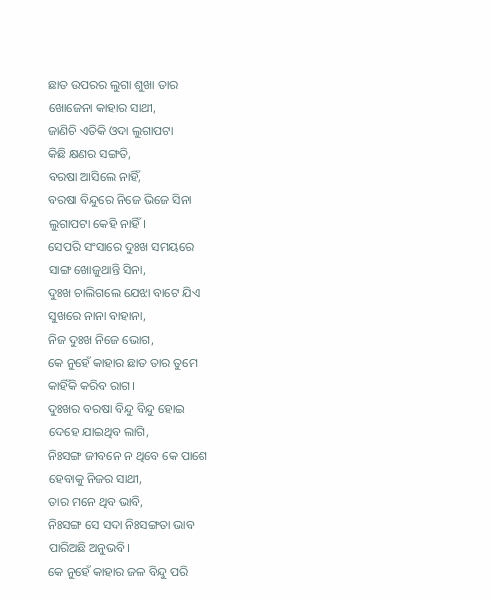ଛାତ ଉପରର ଲୁଗା ଶୁଖା ତାର
ଖୋଜେନା କାହାର ସାଥୀ,
ଜାଣିଚି ଏତିକି ଓଦା ଲୁଗାପଟା
କିଛି କ୍ଷଣର ସଙ୍ଗତି,
ବରଷା ଆସିଲେ ନାହିଁ,
ବରଷା ବିନ୍ଦୁରେ ନିଜେ ଭିଜେ ସିନା
ଲୁଗାପଟା କେହି ନାହିଁ।
ସେପରି ସଂସାରେ ଦୁଃଖ ସମୟରେ
ସାଙ୍ଗ ଖୋଜୁଥାନ୍ତି ସିନା,
ଦୁଃଖ ଚାଲିଗଲେ ଯେଝା ବାଟେ ଯିଏ
ସୁଖରେ ନାନା ବାହାନା,
ନିଜ ଦୁଃଖ ନିଜେ ଭୋଗ,
କେ ନୁହେଁ କାହାର ଛାତ ତାର ତୁମେ
କାହିଁକି କରିବ ରାଗ।
ଦୁଃଖର ବରଷା ବିନ୍ଦୁ ବିନ୍ଦୁ ହୋଇ
ଦେହେ ଯାଇଥିବ ଲାଗି,
ନିଃସଙ୍ଗ ଜୀବନେ ନ ଥିବେ କେ ପାଶେ
ହେବାକୁ ନିଜର ସାଥୀ,
ତାର ମନେ ଥିବ ଭାବି,
ନିଃସଙ୍ଗ ସେ ସଦା ନିଃସଙ୍ଗତା ଭାବ
ପାରିଅଛି ଅନୁଭବି।
କେ ନୁହେଁ କାହାର ଜଳ ବିନ୍ଦୁ ପରି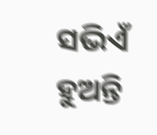ସଭିଏଁ ହୁଅନ୍ତି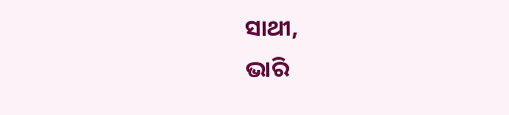ସାଥୀ,
ଭାରି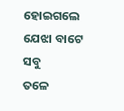ହୋଇଗଲେ ଯେଝା ବାଟେ ସବୁ
ତଳେ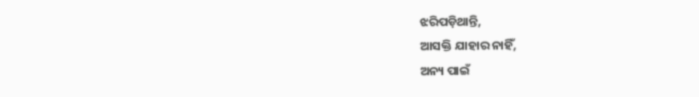ଝରିପଡ଼ିଥାନ୍ତି,
ଆସକ୍ତି ଯାହାର ନାହିଁ,
ଅନ୍ୟ ପାଇଁ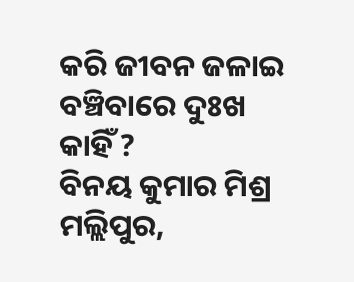କରି ଜୀବନ ଜଳାଇ
ବଞ୍ଚିବାରେ ଦୁଃଖ କାହିଁ ?
ବିନୟ କୁମାର ମିଶ୍ର
ମଲ୍ଲିପୁର,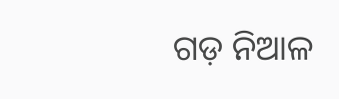ଗଡ଼ ନିଆଳ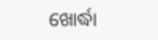ଖୋର୍ଦ୍ଧା